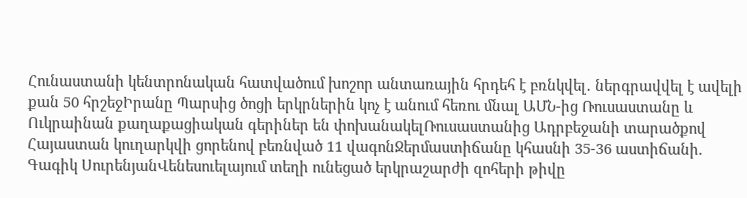Հունաստանի կենտրոնական հատվածում խոշոր անտառային հրդեհ է բռնկվել․ ներգրավվել է ավելի քան 50 հրշեջԻրանը Պարսից ծոցի երկրներին կոչ է անում հեռու մնալ ԱՄՆ-ից Ռուսաստանը և Ուկրաինան քաղաքացիական գերիներ են փոխանակելՌուսաստանից Ադրբեջանի տարածքով Հայաստան կուղարկվի ցորենով բեռնված 11 վագոնՋերմաստիճանը կհասնի 35-36 աստիճանի. Գագիկ ՍուրենյանՎենեսուելայում տեղի ունեցած երկրաշարժի զոհերի թիվը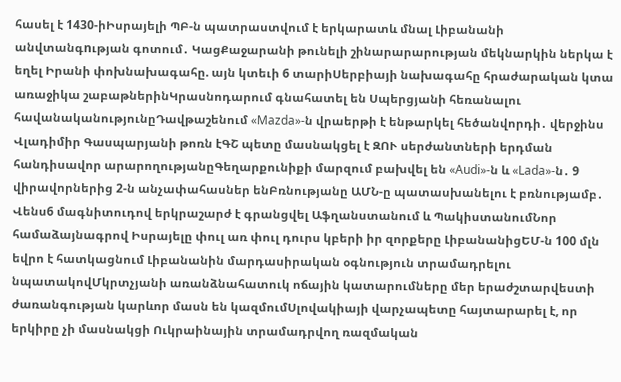հասել է 1430-իԻսրայելի ՊԲ-ն պատրաստվում է երկարատև մնալ Լիբանանի անվտանգnւթյան գոտում․ ԿացՔաջարանի թունելի շինարարարության մեկնարկին ներկա է եղել Իրանի փոխնախագահը. այն կտեւի 6 տարիՍերբիայի նախագահը հրաժարական կտա առաջիկա շաբաթներինԿրասնոդարում գնահատել են Սպերցյանի հեռանալու հավանականությունըԴավթաշենում «Mazda»-ն վրաերթի է ենթարկել հեծանվորդի․ վերջինս Վլադիմիր Գասպարյանի թոռն էԳՇ պետը մասնակցել է ԶՈՒ սերժանտների երդման հանդիսավոր արարողությանըԳեղարքունիքի մարզում բախվել են «Audi»-ն և «Lada»-ն․ 9 վիրավորներից 2-ն անչափահասներ ենԲռնությանը ԱՄՆ-ը պատասխանելու է բռնությամբ․ Վենս6 մագնիտուդով երկրաշարժ է գրանցվել Աֆղանստանում և ՊակիստանումՆոր համաձայնագրով Իսրայելը փուլ առ փուլ դուրս կբերի իր զորքերը ԼիբանանիցԵՄ-ն 100 մլն եվրո է հատկացնում Լիբանանին մարդասիրական օգնություն տրամադրելու նպատակովՄկրտչյանի առանձնահատուկ ոճային կատարումները մեր երաժշտարվեստի ժառանգության կարևոր մասն են կազմումՍլովակիայի վարչապետը հայտարարել է, որ երկիրը չի մասնակցի Ուկրաինային տրամադրվող ռազմական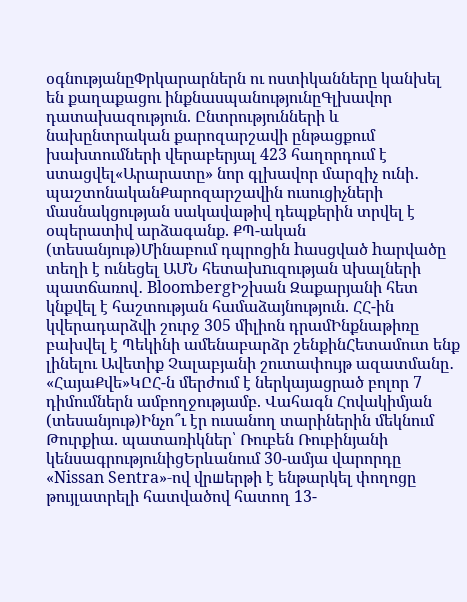օգնությանըՓրկարարներն ու ոստիկանները կանխել են քաղաքացու ինքնասպանությունըԳլխավոր դատախազություն. Ընտրությունների և նախընտրական քարոզարշավի ընթացքում խախտումների վերաբերյալ 423 հաղորդում է ստացվել«Արարատը» նոր գլխավոր մարզիչ ունի․ պաշտոնականՔարոզարշավին ուսուցիչների մասնակցության սակավաթիվ դեպքերին տրվել է օպերատիվ արձագանք. ՔՊ-ական (տեսանյութ)Մինաբում դպրոցին hասցված hարվածը տեղի է ունեցել ԱՄՆ հետախnւզության uխալների պատճառով․ BloombergԻշխան Զաքարյանի հետ կնքվել է հաշտության համաձայնություն. ՀՀ-ին կվերադարձվի շուրջ 305 միլիոն դրամԻնքնաթիռը բախվել է Պեկինի ամենաբարձր շենքինՀետամուտ ենք լինելու Ավետիք Չալաբյանի շուտափույթ ազատմանը․ «ՀայաՔվե»ԿԸՀ-ն մերժում է ներկայացրած բոլոր 7 դիմումներն ամբողջությամբ. Վահագն Հովակիմյան (տեսանյութ)Ինչո՞ւ էր ուսանող տարիներին մեկնում Թուրքիա. պատառիկներ՝ Ռուբեն Ռուբինյանի կենսագրությունիցԵրևանում 30-ամյա վարորդը «Nissan Sentra»-ով վրшերթի է ենթարկել փողոցը թույլատրելի հատվածով հատող 13-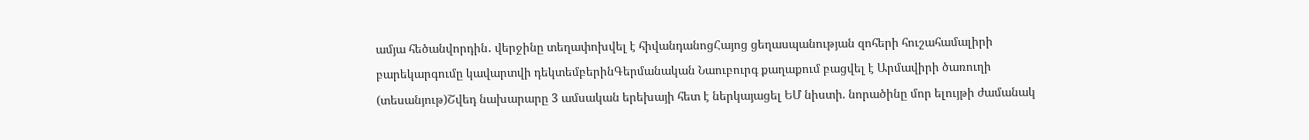ամյա հեծանվորդին․ վերջինը տեղափոխվել է հիվանդանոցՀայոց ցեղասպանության զոհերի հուշահամալիրի բարեկարգումը կավարտվի դեկտեմբերինԳերմանական Նաուբուրգ քաղաքում բացվել է Արմավիրի ծառուղի (տեսանյութ)Շվեդ նախարարը 3 ամսական երեխայի հետ է ներկայացել ԵՄ նիստի. նորածինը մոր ելույթի ժամանակ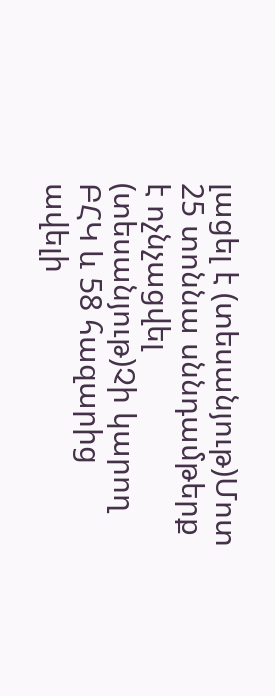լացել է (տեսանյութ)Մոտ 25 տոննա սննդամթերք է ոչնչացվել (տեսանյութ)Չի կարող ԲՀԿ և 58 հազարից ավելի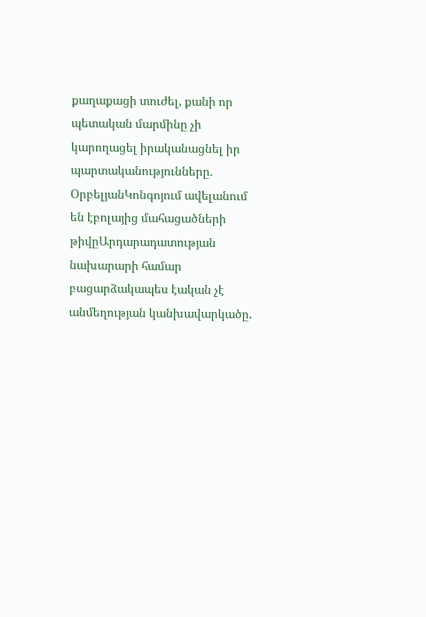քաղաքացի տուժել, քանի որ պետական մարմինը չի կարողացել իրականացնել իր պարտականությունները. ՕրբելյանԿոնգոյում ավելանում են էբոլայից մահացածների թիվըԱրդարադատության նախարարի համար բացարձակապես էական չէ անմեղության կանխավարկածը.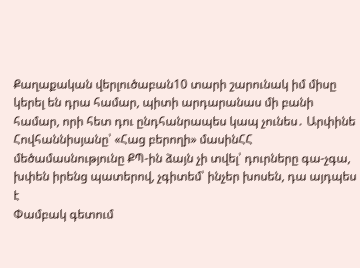Քաղաքական վերլուծաբան10 տարի շարունակ իմ միսը կերել են դրա համար, պիտի արդարանաս մի բանի համար, որի հետ դու ընդհանրապես կապ չունես․ Արփինե Հովհաննիսյանը՝ «Հաց բերողի» մասինՀՀ մեծամասնությունը ՔՊ-ին ձայն չի տվել՝ դուրները գա-չգա, խփեն իրենց պատերով, չգիտեմ՝ ինչեր խոսեն, դա այդպես է
Փամբակ գետում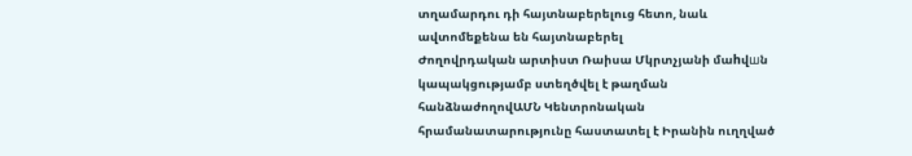տղամարդու դի հայտնաբերելուց հետո, նաև ավտոմեքենա են հայտնաբերել
Ժողովրդական արտիստ Ռաիսա Մկրտչյանի մաhվшն կապակցությամբ ստեղծվել է թաղման հանձնաժողովԱՄՆ Կենտրոնական հրամանատարությունը հաստատել է Իրանին ուղղված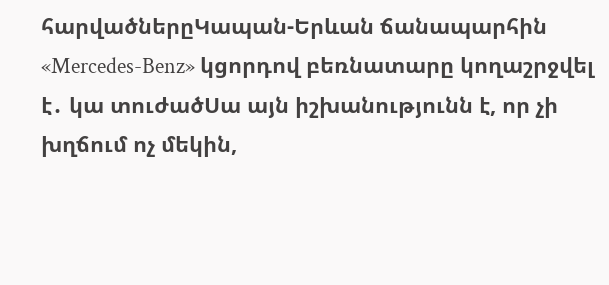հարվածներըԿապան-Երևան ճանապարհին «Mercedes-Benz» կցորդով բեռնատարը կողաշրջվել է․ կա տուժածՍա այն իշխանությունն է, որ չի խղճում ոչ մեկին,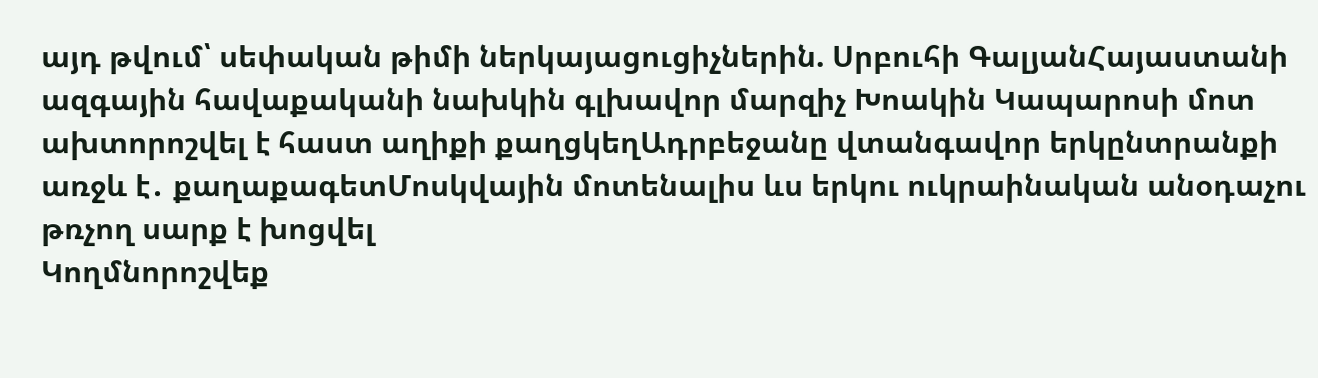այդ թվում՝ սեփական թիմի ներկայացուցիչներին. Սրբուհի ԳալյանՀայաստանի ազգային հավաքականի նախկին գլխավոր մարզիչ Խոակին Կապարոսի մոտ ախտորոշվել է հաստ աղիքի քաղցկեղԱդրբեջանը վտանգավոր երկընտրանքի առջև է․ քաղաքագետՄոսկվային մոտենալիս ևս երկու ուկրաինական անօդաչու թռչող սարք է խոցվել
Կողմնորոշվեք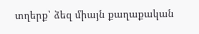տղերք՝ ձեզ միայն քաղաքական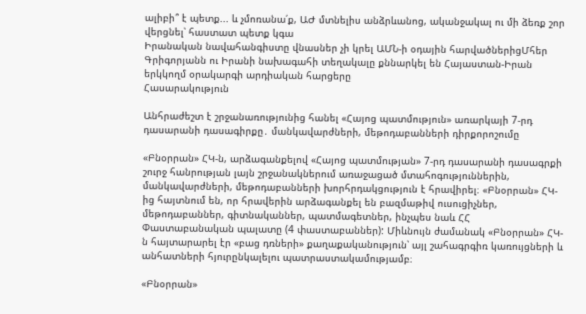ալիբի՞ է պետք... և չմոռանա՛ք, ԱԺ մտնելիս անձրևանոց, ականջակալ ու մի ձեռք շոր վերցնել՝ հաստատ պետք կգա
Իրանական նավահանգիստը վնասներ չի կրել ԱՄՆ-ի օդային հարվածներիցՄհեր Գրիգորյանն ու Իրանի նախագահի տեղակալը քննարկել են Հայաստան-Իրան երկկողմ օրակարգի արդիական հարցերը
Հասարակություն

Անհրաժեշտ է շրջանառությունից հանել «Հայոց պատմություն» առարկայի 7-րդ դասարանի դասագիրքը․ մանկավարժների, մեթոդաբանների դիրքորոշումը

«Բնօրրան» ՀԿ-ն, արձագանքելով «Հայոց պատմության» 7-րդ դասարանի դասագրքի շուրջ հանրության լայն շրջանակներում առաջացած մտահոգություններին, մանկավարժների, մեթոդաբանների խորհրդակցություն է հրավիրել։ «Բնօրրան» ՀԿ-ից հայտնում են, որ հրավերին արձագանքել են բազմաթիվ ուսուցիչներ, մեթոդաբաններ, գիտնականներ, պատմագետներ, ինչպես նաև ՀՀ Փաստաբանական պալատը (4 փաստաբաններ): Միևնույն ժամանակ «Բնօրրան» ՀԿ-ն հայտարարել էր «բաց դռների» քաղաքականություն՝ այլ շահագրգիռ կառույցների և անհատների հյուրընկալելու պատրաստակամությամբ։

«Բնօրրան»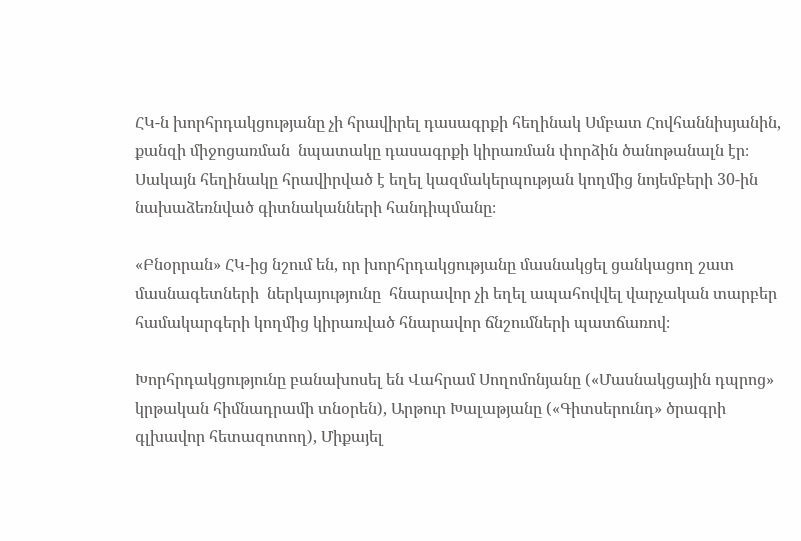ՀԿ-ն խորհրդակցությանը չի հրավիրել դասագրքի հեղինակ Սմբատ Հովհաննիսյանին,  քանզի միջոցառման  նպատակը դասագրքի կիրառման փորձին ծանոթանալն էր։ Սակայն հեղինակը հրավիրված է եղել կազմակերպության կողմից նոյեմբերի 30-ին նախաձեռնված գիտնականների հանդիպմանը։

«Բնօրրան» ՀԿ-ից նշում են, որ խորհրդակցությանը մասնակցել ցանկացող շատ մասնագետների  ներկայությունը  հնարավոր չի եղել ապահովվել վարչական տարբեր համակարգերի կողմից կիրառված հնարավոր ճնշումների պատճառով։

Խորհրդակցությունը բանախոսել են Վահրամ Սողոմոնյանը («Մասնակցային դպրոց» կրթական հիմնադրամի տնօրեն), Արթուր Խալաթյանը («Գիտսերունդ» ծրագրի գլխավոր հետազոտող), Միքայել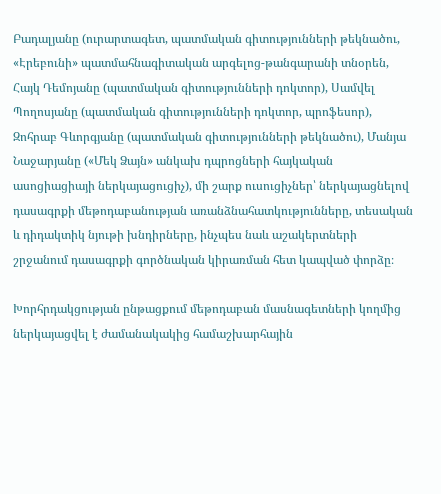Բադալյանը (ուրարտագետ, պատմական գիտությունների թեկնածու, «Էրեբունի» պատմահնագիտական արգելոց-թանգարանի տնօրեն, Հայկ Դեմոյանը (պատմական գիտությունների դոկտոր), Սամվել Պողոսյանը (պատմական գիտությունների դոկտոր, պրոֆեսոր), Զոհրաբ Գևորգյանը (պատմական գիտությունների թեկնածու), Մանյա Նաջարյանը («Մեկ Ձայն» անկախ դպրոցների հայկական ասոցիացիայի ներկայացուցիչ), մի շարք ուսուցիչներ՝ ներկայացնելով դասագրքի մեթոդաբանության առանձնահատկությունները, տեսական և դիդակտիկ նյութի խնդիրները, ինչպես նաև աշակերտների  շրջանում դասագրքի գործնական կիրառման հետ կապված փորձը։

Խորհրդակցության ընթացքում մեթոդաբան մասնագետների կողմից ներկայացվել է ժամանակակից համաշխարհային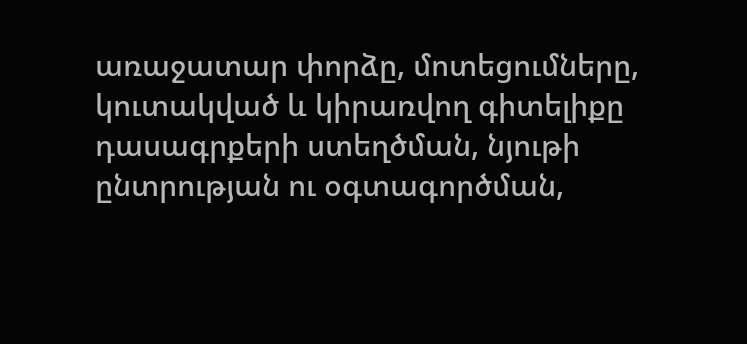առաջատար փորձը, մոտեցումները, կուտակված և կիրառվող գիտելիքը դասագրքերի ստեղծման, նյութի ընտրության ու օգտագործման,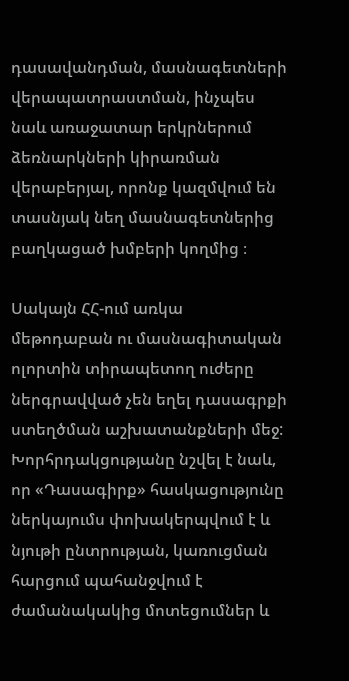դասավանդման, մասնագետների վերապատրաստման, ինչպես նաև առաջատար երկրներում ձեռնարկների կիրառման վերաբերյալ, որոնք կազմվում են տասնյակ նեղ մասնագետներից բաղկացած խմբերի կողմից ։

Սակայն ՀՀ-ում առկա մեթոդաբան ու մասնագիտական ոլորտին տիրապետող ուժերը ներգրավված չեն եղել դասագրքի ստեղծման աշխատանքների մեջ: Խորհրդակցությանը նշվել է նաև, որ «Դասագիրք» հասկացությունը ներկայումս փոխակերպվում է և նյութի ընտրության, կառուցման  հարցում պահանջվում է ժամանակակից մոտեցումներ և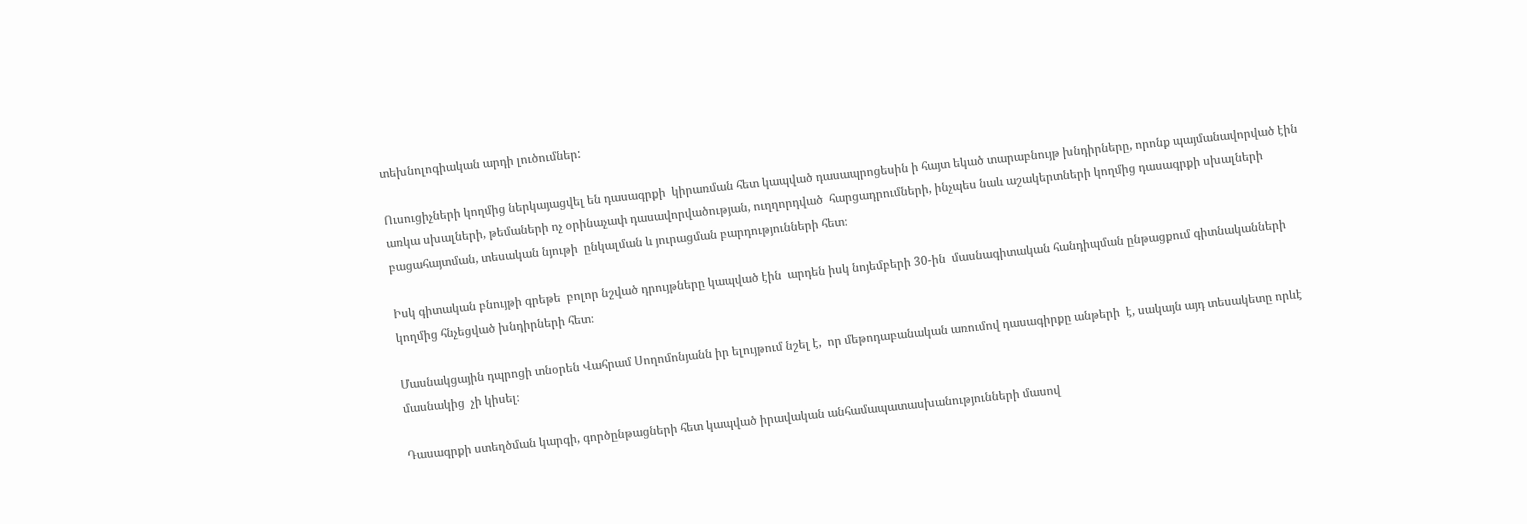տեխնոլոգիական արդի լուծումներ:

Ուսուցիչների կողմից ներկայացվել են դասագրքի  կիրառման հետ կապված դասապրոցեսին ի հայտ եկած տարաբնույթ խնդիրները, որոնք պայմանավորված էին առկա սխալների, թեմաների ոչ օրինաչափ դասավորվածության, ուղղորդված  հարցադրումների, ինչպես նաև աշակերտների կողմից դասագրքի սխալների բացահայտման, տեսական նյութի  ընկալման և յուրացման բարդությունների հետ։

Իսկ գիտական բնույթի գրեթե  բոլոր նշված դրույթները կապված էին  արդեն իսկ նոյեմբերի 30-ին  մասնագիտական հանդիպման ընթացքում գիտնականների կողմից հնչեցված խնդիրների հետ։

Մասնակցային դպրոցի տնօրեն Վահրամ Սողոմոնյանն իր ելույթում նշել է,  որ մեթոդաբանական առումով դասագիրքը անթերի  է, սակայն այդ տեսակետը որևէ մասնակից  չի կիսել։

Դասագրքի ստեղծման կարգի, գործընթացների հետ կապված իրավական անհամապատասխանությունների մասով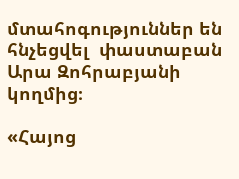մտահոգություններ են հնչեցվել  փաստաբան Արա Զոհրաբյանի կողմից։

«Հայոց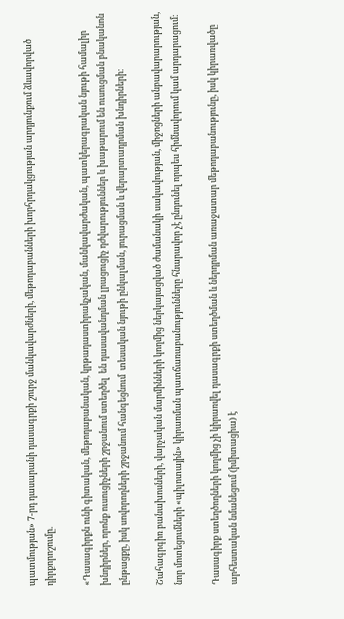պատմության» 7-րդ դասարանի դասագրքի շուրջ մանկավարժների, մեթոդաբանների խորհրդակցության արդյունքում ձևավորված դիրքորոշումը.

«Դասագիրքն ունի գիտական, մեթոդաբանական, կրթադաստիրակչական, մանկավարժական, պատկերագրական նյութի համալիր խնդիրներ, որոնք ուսուցիչների շրջանում ստեղծել  են դասավանդման լրացուցիչ դժվարություններ և խաթարում են ուսուցման բնականոն ընթացքը, իսկ սովորողների շրջանում հանգեցնում  տեսական նյութի ընկալման, յուրացման և վերարտադրման խնդիրների։

Շահագրգիռ բանախոսների, վարչական մարմինների կողմից ներկայացված ժամանակի սակավության, միջոցների անբավարարության, նոր մոտեցումների «պիլոտային» կիրառման պատճառաբանությունները հնարավոր չէ ընդունել որպես հիմնավորում կամ արդարացում։

Դասագիրք ստեղծողների կողմից չի կիրառվել դասագրքի ստեղծման և ներդրման առաջատար մեթոդաբանությունը, իսկ կիրառվածը արհեստական նմանեցում (իմիտացիա) է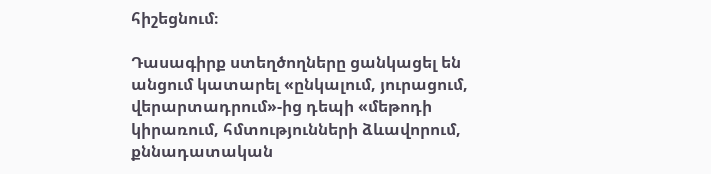հիշեցնում։

Դասագիրք ստեղծողները ցանկացել են անցում կատարել «ընկալում, յուրացում, վերարտադրում»-ից դեպի «մեթոդի կիրառում, հմտությունների ձևավորում, քննադատական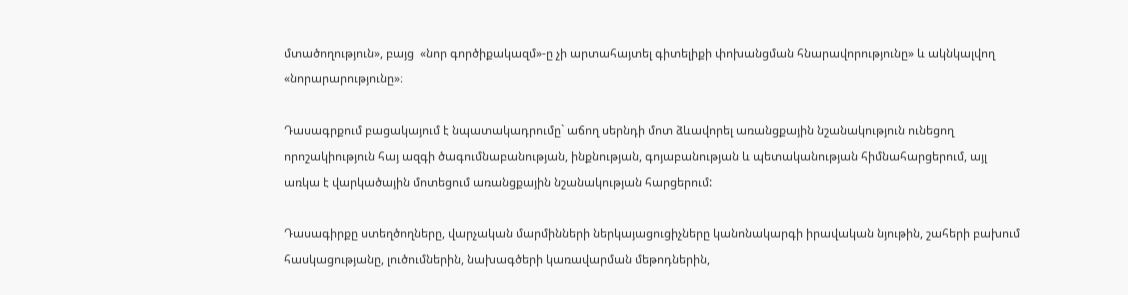մտածողություն», բայց  «նոր գործիքակազմ»-ը չի արտահայտել գիտելիքի փոխանցման հնարավորությունը» և ակնկալվող «նորարարությունը»։

Դասագրքում բացակայում է նպատակադրումը` աճող սերնդի մոտ ձևավորել առանցքային նշանակություն ունեցող որոշակիություն հայ ազգի ծագումնաբանության, ինքնության, գոյաբանության և պետականության հիմնահարցերում, այլ առկա է վարկածային մոտեցում առանցքային նշանակության հարցերում:

Դասագիրքը ստեղծողները, վարչական մարմինների ներկայացուցիչները կանոնակարգի իրավական նյութին, շահերի բախում հասկացությանը, լուծումներին, նախագծերի կառավարման մեթոդներին,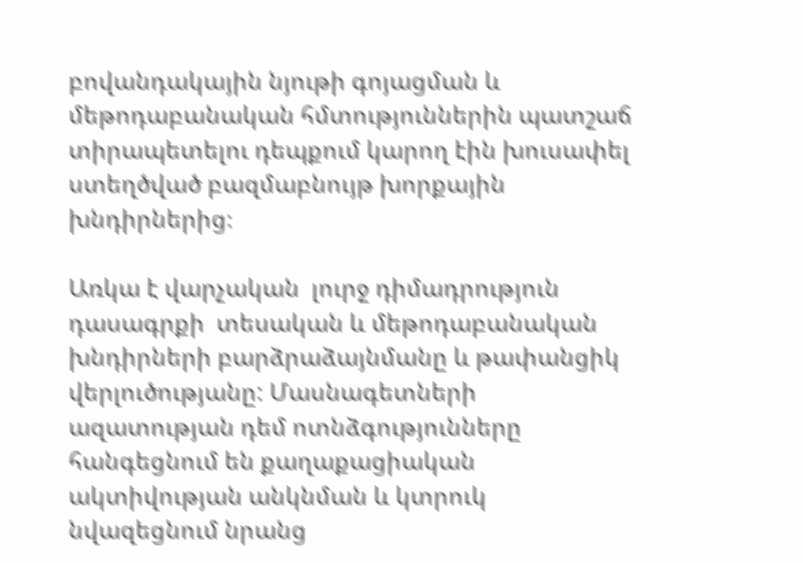բովանդակային նյութի գոյացման և մեթոդաբանական հմտություններին պատշաճ տիրապետելու դեպքում կարող էին խուսափել ստեղծված բազմաբնույթ խորքային խնդիրներից։

Առկա է վարչական  լուրջ դիմադրություն դասագրքի  տեսական և մեթոդաբանական խնդիրների բարձրաձայնմանը և թափանցիկ վերլուծությանը: Մասնագետների ազատության դեմ ոտնձգությունները հանգեցնում են քաղաքացիական ակտիվության անկնման և կտրուկ նվազեցնում նրանց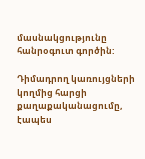մասնակցությունը հանրօգուտ գործին:

Դիմադրող կառույցների կողմից հարցի քաղաքականացումը, էապես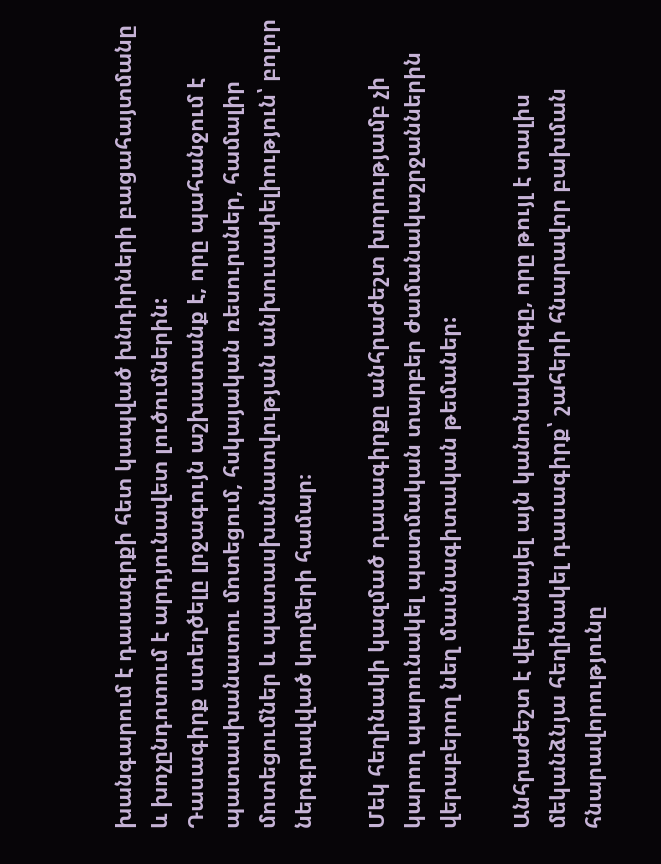խանգարում է դասագրքի հետ կապված խնդիրների բացահայտմանը և խոչընդոտում է արդյունավետ լուծումներին:
Դասագիրք ստեղծելը լրջագույն աշխատանք է, որը պահանջում է պատասխանատու մոտեցում, հսկայական ռեսուրսներ, համալիր մոտեցումներ և պատասխանատվության անխուսափելիություն՝ բոլոր ներգրավված կողմերի համար։

Մեկ հեղինակի կազմած դասագիրքը անհրաժեշտ խորությամբ չի կարող պարունակել պատմական տարբեր ժամանակաշրջաններին վերաբերող նեղ մասնագիտական թեմաներ:

Անհրաժեշտ է վերանայել այն կանոնակարգը, որը թույլ է տալիս մեկանձնյա հեղինակել դասագիրք՝ շահերի հնարավոր բախման հնարավորությունը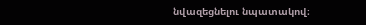նվազեցնելու նպատակով։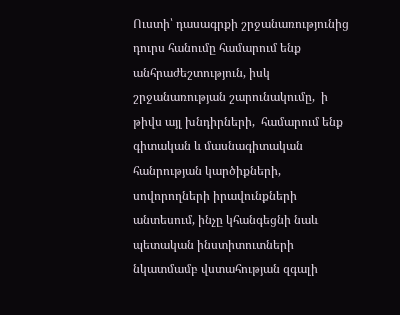Ուստի՝ դասագրքի շրջանառությունից դուրս հանումը համարում ենք անհրաժեշտություն, իսկ  շրջանառության շարունակումը,  ի թիվս այլ խնդիրների,  համարում ենք գիտական և մասնագիտական հանրության կարծիքների, սովորողների իրավունքների անտեսում, ինչը կհանգեցնի նաև պետական ինստիտուտների նկատմամբ վստահության զգալի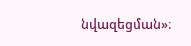նվազեցման»։